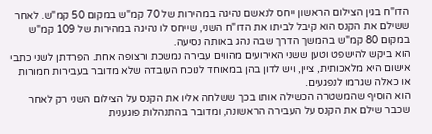הדו"ח בגין הצילום הראשון ייחס לנאשם נהיגה במהירות של 70 קמ"ש במקום 50 קמ"ש. לאחר ששילם את הקנס הוא קיבל לביתו את הדו"ח השני, שייחס לו נהיגה במהירות של 109 קמ"ש במקום 80 קמ"ש בהמשך הדרך שבה נהג באותה נסיעה.
הוא ביקש להישפט וטען ששני האירועים מהווים עבירה נמשכת ורצופה אחת. הפרדתן לשני כתבי אישום היא מלאכותית, ציין, ויש לדון בהן במאוחד לנוכח העובדה שלא מדובר בעבירות חמורות או כאלה שגרמו לנפגעים.
הוא הוסיף שהמשטרה הכשילה אותו בכך ששלחה אליו את הקנס על הצילום השני רק לאחר שכבר שילם את הקנס על העבירה הראשונה, ומדובר בהתנהלות פוגענית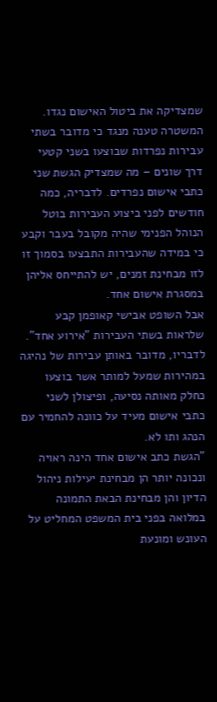שמצדיקה את ביטול האישום נגדו.
המשטרה טענה מנגד כי מדובר בשתי עבירות נפרדות שבוצעו בשני קטעי דרך שונים – מה שמצדיק הגשת שני כתבי אישום נפרדים. לדבריה, כמה חודשים לפני ביצוע העבירות בוטל הנוהל הפנימי שהיה מקובל בעבר וקבע כי במידה שהעבירות התבצעו בסמוך זו לזו מבחינת זמנים, יש להתייחס אליהן במסגרת אישום אחד.
אבל השופט אבישי קאופמן קבע שלראות בשתי העבירות "אירוע אחד". לדבריו, מדובר באותן עבירות של נהיגה במהירות שמעל למותר אשר בוצעו כחלק מאותה נסיעה, ופיצולן לשני כתבי אישום מעיד על כוונה להחמיר עם הנהג ותו לא.
"הגשת כתב אישום אחד הינה ראויה ונכונה יותר הן מבחינת יעילות ניהול הדיון והן מבחינת הבאת התמונה במלואה בפני בית המשפט המחליט על העונש ומונעת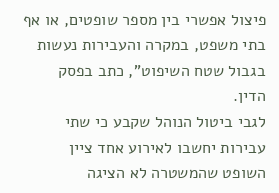פיצול אפשרי בין מספר שופטים, או אף בתי משפט, במקרה והעבירות נעשות בגבול שטח השיפוט", כתב בפסק הדין.
לגבי ביטול הנוהל שקבע כי שתי עבירות יחשבו לאירוע אחד ציין השופט שהמשטרה לא הציגה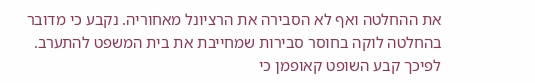את ההחלטה ואף לא הסבירה את הרציונל מאחוריה. נקבע כי מדובר בהחלטה לוקה בחוסר סבירות שמחייבת את בית המשפט להתערב.
לפיכך קבע השופט קאופמן כי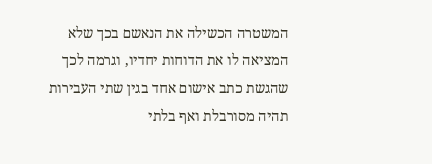המשטרה הכשילה את הנאשם בכך שלא המציאה לו את הדוחות יחדיו, וגרמה לכך שהגשת כתב אישום אחד בגין שתי העבירות תהיה מסורבלת ואף בלתי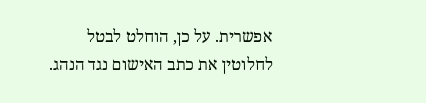אפשרית. על כן, הוחלט לבטל לחלוטין את כתב האישום נגד הנהג.